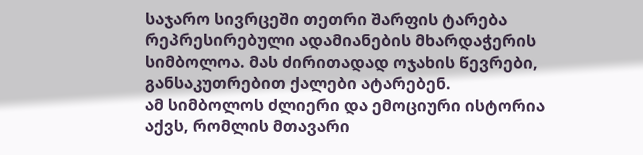საჯარო სივრცეში თეთრი შარფის ტარება რეპრესირებული ადამიანების მხარდაჭერის სიმბოლოა. მას ძირითადად ოჯახის წევრები, განსაკუთრებით ქალები ატარებენ.
ამ სიმბოლოს ძლიერი და ემოციური ისტორია აქვს, რომლის მთავარი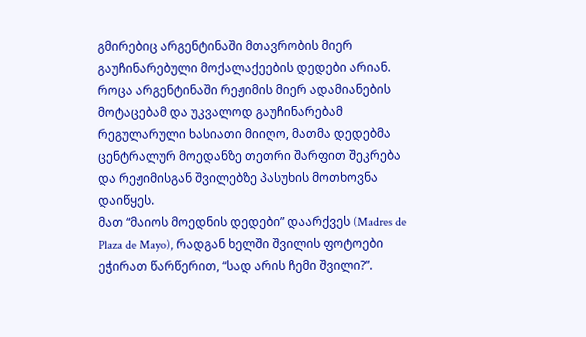გმირებიც არგენტინაში მთავრობის მიერ გაუჩინარებული მოქალაქეების დედები არიან.
როცა არგენტინაში რეჟიმის მიერ ადამიანების მოტაცებამ და უკვალოდ გაუჩინარებამ რეგულარული ხასიათი მიიღო, მათმა დედებმა ცენტრალურ მოედანზე თეთრი შარფით შეკრება და რეჟიმისგან შვილებზე პასუხის მოთხოვნა დაიწყეს.
მათ “მაიოს მოედნის დედები” დაარქვეს (Madres de Plaza de Mayo), რადგან ხელში შვილის ფოტოები ეჭირათ წარწერით, “სად არის ჩემი შვილი?”.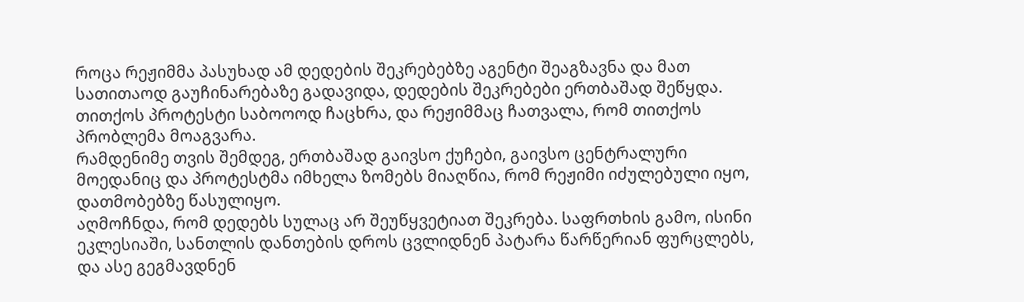როცა რეჟიმმა პასუხად ამ დედების შეკრებებზე აგენტი შეაგზავნა და მათ სათითაოდ გაუჩინარებაზე გადავიდა, დედების შეკრებები ერთბაშად შეწყდა. თითქოს პროტესტი საბოოოდ ჩაცხრა, და რეჟიმმაც ჩათვალა, რომ თითქოს პრობლემა მოაგვარა.
რამდენიმე თვის შემდეგ, ერთბაშად გაივსო ქუჩები, გაივსო ცენტრალური მოედანიც და პროტესტმა იმხელა ზომებს მიაღწია, რომ რეჟიმი იძულებული იყო, დათმობებზე წასულიყო.
აღმოჩნდა, რომ დედებს სულაც არ შეუწყვეტიათ შეკრება. საფრთხის გამო, ისინი ეკლესიაში, სანთლის დანთების დროს ცვლიდნენ პატარა წარწერიან ფურცლებს, და ასე გეგმავდნენ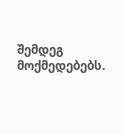შემდეგ მოქმედებებს.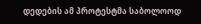დედების ამ პროტესტმა საბოლოოდ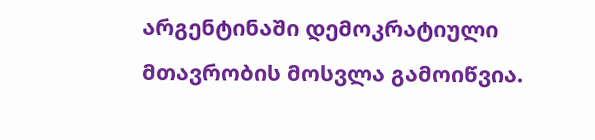არგენტინაში დემოკრატიული მთავრობის მოსვლა გამოიწვია.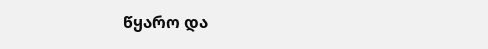წყარო და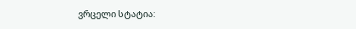ვრცელი სტატია: